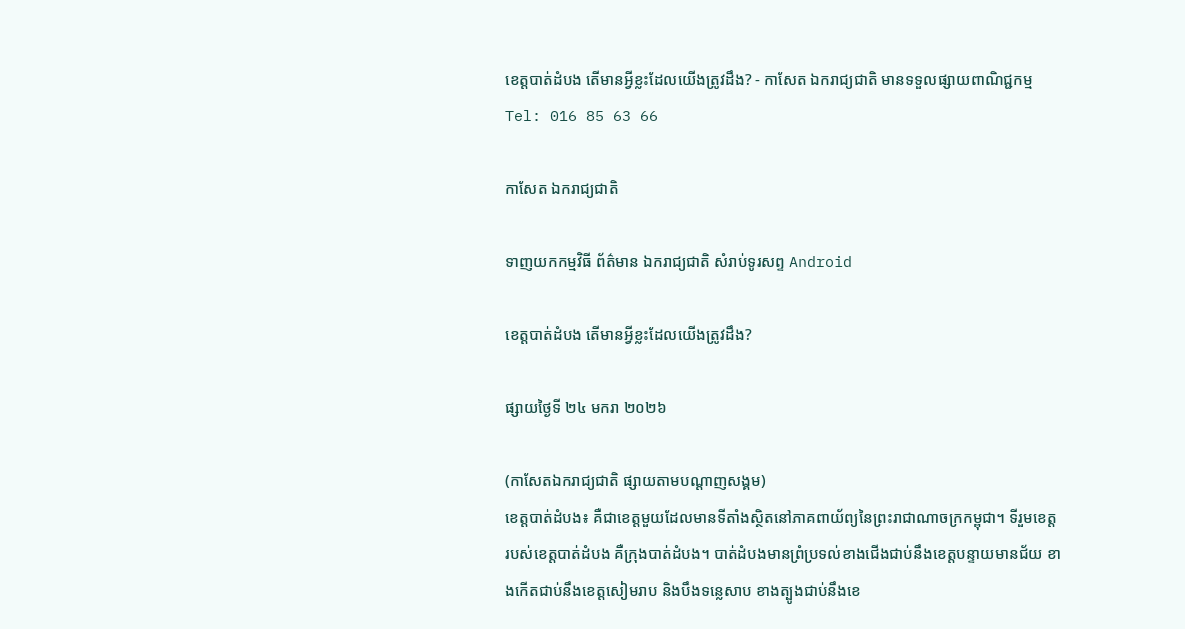ខេត្តបាត់ដំបង តើមានអ្វីខ្លះដែលយើងត្រូវដឹង? - កាសែត ឯករាជ្យជាតិ មានទទួលផ្សាយពាណិជ្ជកម្ម Tel: 016 85 63 66

កាសែត ឯករាជ្យជាតិ

ទាញយកកម្មវិធី ព័ត៌មាន ឯករាជ្យជាតិ សំរាប់ទូរសព្ទ Android

ខេត្តបាត់ដំបង តើមានអ្វីខ្លះដែលយើងត្រូវដឹង?

ផ្សាយថ្ងៃទី ២៤ មករា ២០២៦

(កាសែតឯករាជ្យជាតិ ផ្សាយតាមបណ្តាញសង្គម)
ខេត្តបាត់ដំបង៖ គឺជាខេត្តមួយដែលមានទីតាំងស្ថិតនៅភាគពាយ័ព្យនៃព្រះរាជាណាចក្រកម្ពុជា។ ទីរួមខេត្តរបស់ខេត្តបាត់ដំបង គឺក្រុងបាត់ដំបង។ បាត់ដំបងមានព្រំប្រទល់ខាងជើងជាប់នឹងខេត្តបន្ទាយមានជ័យ ខាងកើតជាប់នឹងខេត្តសៀមរាប និងបឹងទន្លេសាប ខាងត្បូងជាប់នឹងខេ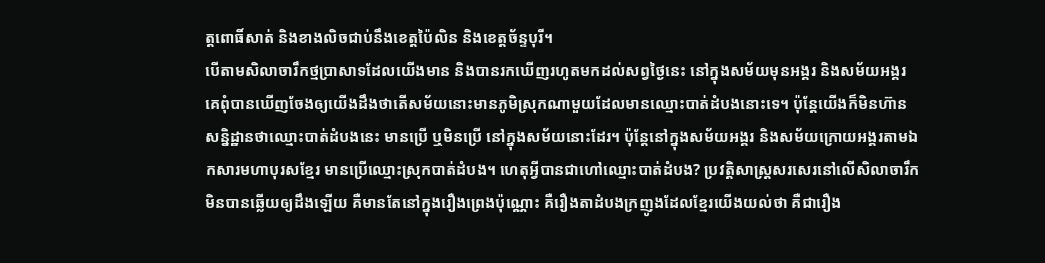ត្តពោធិ៍សាត់ និងខាងលិចជាប់នឹងខេត្តប៉ៃលិន និងខេត្តច័ន្ទបុរី។
បើតាមសិលាចារឹកថ្មប្រាសាទដែលយើងមាន និងបានរកឃើញរហូតមកដល់សព្វថ្ងៃនេះ នៅក្នុងសម័យមុនអង្គរ និងសម័យអង្គរ គេពុំបានឃើញចែងឲ្យយើងដឹងថាតើសម័យនោះមានភូមិស្រុកណាមួយដែលមានឈ្មោះបាត់ដំបងនោះទេ។ ប៉ុន្តែយើងក៏មិនហ៊ានសន្និដ្ឋានថាឈ្មោះបាត់ដំបងនេះ មានប្រើ ឬមិនប្រើ នៅក្នុងសម័យនោះដែរ។ ប៉ុន្តែនៅក្នុងសម័យអង្គរ និងសម័យក្រោយអង្គរតាមឯកសារមហាបុរសខ្មែរ មានប្រើឈ្មោះស្រុកបាត់ដំបង។ ហេតុអ្វីបានជាហៅឈ្មោះបាត់ដំបង? ប្រវត្តិសាស្ត្រសរសេរនៅលើសិលាចារឹកមិនបានឆ្លើយឲ្យដឹងឡើយ គឺមានតែនៅក្នុងរឿងព្រេងប៉ុណ្ណោះ គឺរឿងតាដំបងក្រញូងដែលខ្មែរយើងយល់ថា គឺជារឿង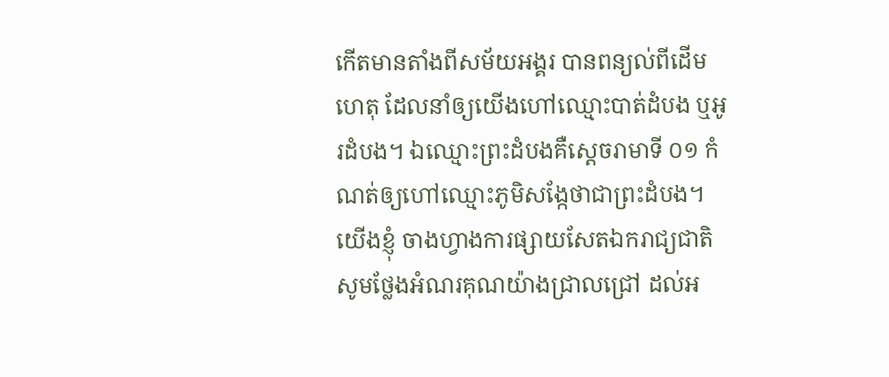កើតមានតាំងពីសម័យអង្គរ បានពន្យល់ពីដើមហេតុ ដែលនាំឲ្យយើងហៅឈ្មោះបាត់ដំបង ឬអូរដំបង។ ឯឈ្មោះព្រះដំបងគឺស្តេចរាមាទី ០១ កំណត់ឲ្យហៅឈ្មោះភូមិសង្កែថាជាព្រះដំបង។
យើងខ្ញុំ ចាងហ្វាងការផ្សាយសែតឯករាជ្យជាតិ សូមថ្លែងអំណរគុណយ៉ាងជ្រាលជ្រៅ ដល់អ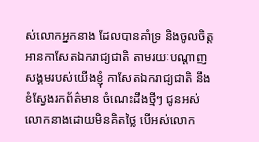ស់លោកអ្នកនាង ដែលបានគាំទ្រ និងចូលចិត្តអានកាសែតឯករាជ្យជាតិ តាមរយៈបណ្តាញសង្គមរបស់យើងខ្ញុំ កាសែតឯករាជ្យជាតិ នឹងខំស្វែងរកព័ត៌មាន ចំណេះដឹងថ្មីៗ ជូនអស់លោកនាងដោយមិនគិតថ្លៃ បើអស់លោក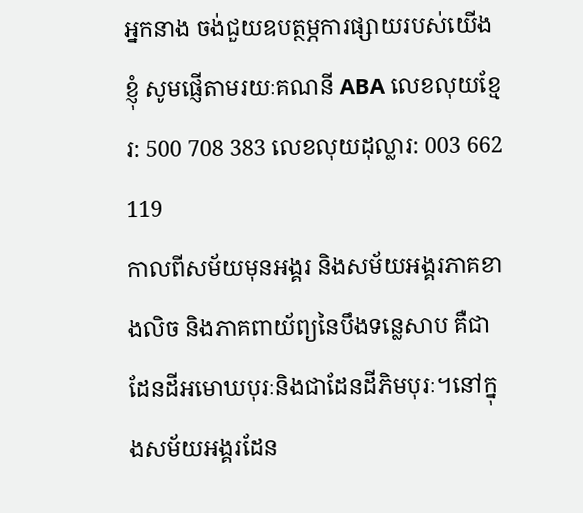អ្នកនាង ចង់ជួយឧបត្ថម្ភការផ្សាយរបស់យើងខ្ញុំ សូមផ្ញើតាមរយៈគណនី ABA លេខលុយខ្មែរ: 500 708 383 លេខលុយដុល្លារ: 003 662 119
កាលពីសម័យមុនអង្គរ និងសម័យអង្គរភាគខាងលិច និងភាគពាយ័ព្យនៃបឹងទន្លេសាប គឺជាដែនដីអមោឃបុរៈនិងជាដែនដីភិមបុរៈ។នៅក្នុងសម័យអង្គរដែន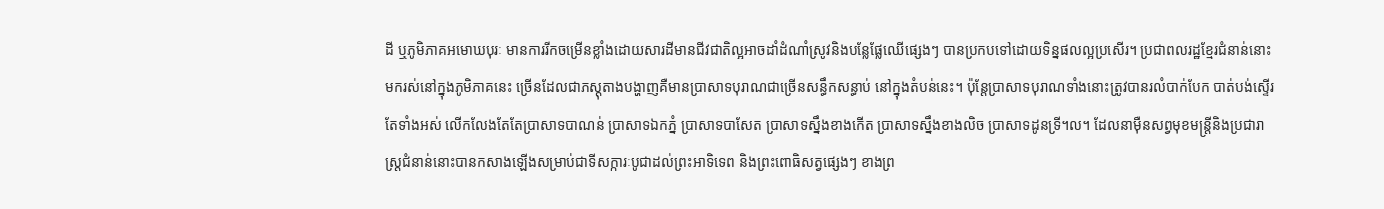ដី ឬភូមិភាគអមោឃបុរៈ មានការរីកចម្រើនខ្លាំងដោយសារដីមានជីវជាតិល្អអាចដាំដំណាំស្រូវនិងបន្លែផ្លែឈើផ្សេងៗ បានប្រកបទៅដោយទិន្នផលល្អប្រសើរ។ ប្រជាពលរដ្ឋខ្មែរជំនាន់នោះមករស់នៅក្នុងភូមិភាគនេះ ច្រើនដែលជាភស្តុតាងបង្ហាញគឺមានប្រាសាទបុរាណជាច្រើនសន្ធឹកសន្ធាប់ នៅក្នុងតំបន់នេះ។ ប៉ុន្តែប្រាសាទបុរាណទាំងនោះត្រូវបានរលំបាក់បែក បាត់បង់ស្ទើរតែទាំងអស់ លើកលែងតែតែប្រាសាទបាណន់ ប្រាសាទឯកភ្នំ ប្រាសាទបាសែត ប្រាសាទស្នឹងខាងកើត ប្រាសាទស្នឹងខាងលិច ប្រាសាទដូនទ្រី។ល។ ដែលនាម៉ឺនសព្វមុខមន្ត្រីនិងប្រជារាស្ត្រជំនាន់នោះបានកសាងឡើងសម្រាប់ជាទីសក្ការៈបូជាដល់ព្រះអាទិទេព និងព្រះពោធិសត្វផ្សេងៗ ខាងព្រ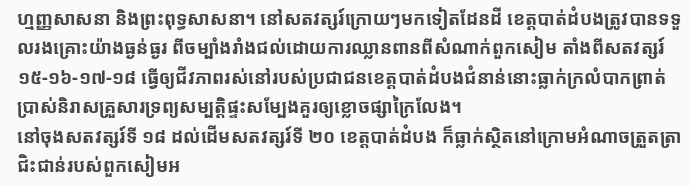ហ្មញ្ញសាសនា និងព្រះពុទ្ធសាសនា។ នៅសតវត្សរ៍ក្រោយៗមកទៀតដែនដី ខេត្តបាត់ដំបងត្រូវបានទទួលរងគ្រោះយ៉ាងធ្ងន់ធ្ងរ ពីចម្បាំងរាំងជល់ដោយការឈ្លានពានពីសំណាក់ពួកសៀម តាំងពីសតវត្សរ៍ ១៥-១៦-១៧-១៨ ធ្វើឲ្យជីវភាពរស់នៅរបស់ប្រជាជនខេត្តបាត់ដំបងជំនាន់នោះធ្លាក់ក្រលំបាកព្រាត់ប្រាស់និរាសគ្រួសារទ្រព្យសម្បត្តិផ្ទះសម្បែងគួរឲ្យខ្លោចផ្សាក្រៃលែង។
នៅចុងសតវត្សរ៍ទី ១៨ ដល់ដើមសតវត្សរ៍ទី ២០ ខេត្តបាត់ដំបង ក៏ធ្លាក់ស្ថិតនៅក្រោមអំណាចត្រួតត្រាជិះជាន់របស់ពួកសៀមអ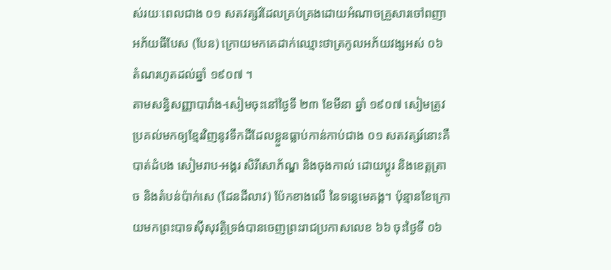ស់រយៈពេលជាង ០១ សតវត្សរ៍ដែលគ្រប់គ្រងដោយអំណាចគ្រួសារចៅពញាអភ័យធីបែស (បែន) ក្រោយមកគេដាក់ឈ្មោះថាត្រកូលអភ័យវង្សអស់ ០៦ តំណរហូតដល់ឆ្នាំ ១៩០៧ ។
តាមសន្ធិសញ្ញាបារាំង-សៀមចុះនៅថ្ងៃទី ២៣ ខែមីនា ឆ្នាំ ១៩០៧ សៀមត្រូវប្រគល់មកឲ្យខ្មែរវិញនូវទឹកដីដែលខ្លួនធ្លាប់កាន់កាប់ជាង ០១ សតវត្សរ៍នោះគឺបាត់ដំបង សៀមរាប-អង្គរ សិរីសោភ័ណ្ឌ និងចុងកាល់ ដោយប្តូរ និងខេត្តត្រាច និងតំបន់ប៉ាក់សេ (ដែនដីលាវ) ប៉ែកខាងលើ នៃទន្លេមេគង្គ។ ប៉ុន្មានខែក្រោយមកព្រះបាទស៊ីសុវត្ថិទ្រង់បានចេញព្រះរាជប្រកាសលេខ ៦៦ ចុះថ្ងៃទី ០៦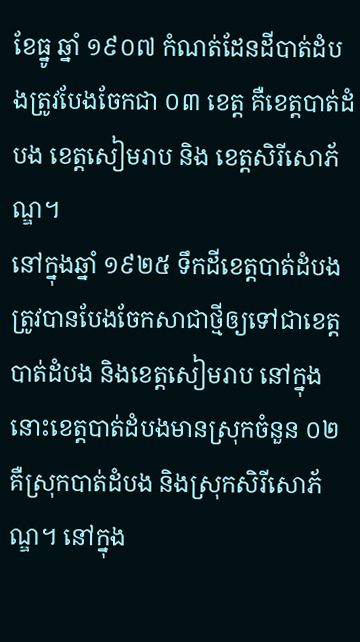ខែធ្នូ ឆ្នាំ ១៩០៧ កំណត់ដែនដីបាត់ដំបងត្រូវបែងចែកជា ០៣ ខេត្ត គឺខេត្តបាត់ដំបង ខេត្តសៀមរាប និង ខេត្តសិរីសោភ័ណ្ឌ។
នៅក្នុងឆ្នាំ ១៩២៥ ទឹកដីខេត្តបាត់ដំបង ត្រូវបានបែងចែកសាជាថ្មីឲ្យទៅជាខេត្តបាត់ដំបង និងខេត្តសៀមរាប នៅក្នុងនោះខេត្តបាត់ដំបងមានស្រុកចំនួន ០២ គឺស្រុកបាត់ដំបង និងស្រុកសិរីសោភ័ណ្ឌ។ នៅក្នុង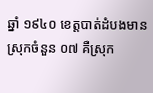ឆ្នាំ ១៩៤០ ខេត្តបាត់ដំបងមានស្រុកចំនួន ០៧ គឺស្រុក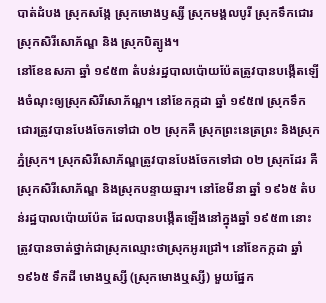បាត់ដំបង ស្រុកសង្កែ ស្រុកមោងឫស្សី ស្រុកមង្គលបូរី ស្រុកទឹកជោរ ស្រុកសិរីសោភ័ណ្ឌ និង ស្រុកបិត្បូង។
នៅខែឧសភា ឆ្នាំ ១៩៥៣ តំបន់រដ្ឋបាលប៉ោយប៉ែតត្រូវបានបង្កើតឡើងចំណុះឲ្យស្រុកសិរីសោភ័ណ្ឌ។ នៅខែកក្កដា ឆ្នាំ ១៩៥៧ ស្រុកទឹកជោរត្រូវបានបែងចែកទៅជា ០២ ស្រុកគឺ ស្រុកព្រះនេត្រព្រះ និងស្រុកភ្នំស្រុក។ ស្រុកសិរីសោភ័ណ្ឌត្រូវបានបែងចែកទៅជា ០២ ស្រុកដែរ គឺស្រុកសិរីសោភ័ណ្ឌ និងស្រុកបន្ទាយឆ្មារ។ នៅខែមីនា ឆ្នាំ ១៩៦៥ តំបន់រដ្ឋបាលប៉ោយប៉ែត ដែលបានបង្កើតឡើងនៅក្នុងឆ្នាំ ១៩៥៣ នោះ ត្រូវបានចាត់ថ្នាក់ជាស្រុកឈ្មោះថាស្រុកអូរជ្រៅ។ នៅខែកក្កដា ឆ្នាំ ១៩៦៥ ទឹកដី មោងឬស្សី (ស្រុកមោងឬស្សី) មួយផ្នែក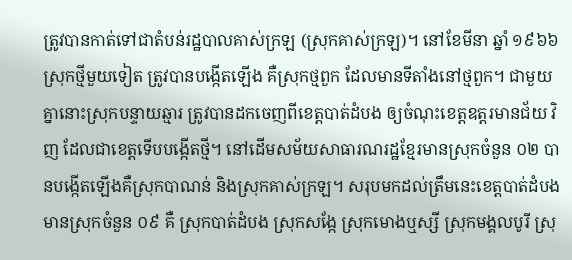ត្រូវបានកាត់ទៅជាតំបន់រដ្ឋបាលគាស់ក្រឡ (ស្រុកគាស់ក្រឡ)។ នៅខែមីនា ឆ្នាំ ១៩៦៦ ស្រុកថ្មីមួយទៀត ត្រូវបានបង្កើតឡើង គឺស្រុកថ្មពួក ដែលមានទីតាំងនៅថ្មពួក។ ជាមួយគ្នានោះស្រុកបន្ទាយឆ្មារ ត្រូវបានដកចេញពីខេត្តបាត់ដំបង ឲ្យចំណុះខេត្តឧត្តរមានជ័យ វិញ ដែលជាខេត្តទើបបង្កើតថ្មី។ នៅដើមសម័យសាធារណរដ្ឋខ្មែរមានស្រុកចំនួន ០២ បានបង្កើតឡើងគឺស្រុកបាណន់ និងស្រុកគាស់ក្រឡ។ សរុបមកដល់ត្រឹមនេះខេត្តបាត់ដំបងមានស្រុកចំនួន ០៩ គឺ ស្រុកបាត់ដំបង ស្រុកសង្កែ ស្រុកមោងឬស្សី ស្រុកមង្គលបូរី ស្រុ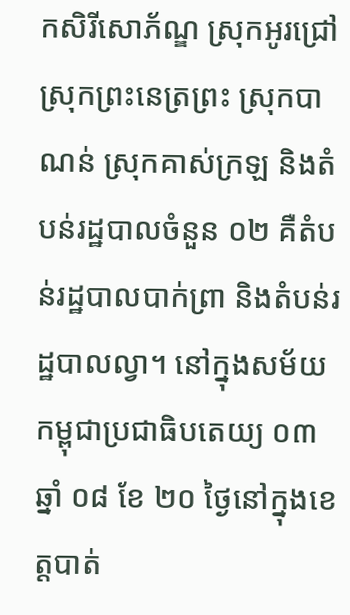កសិរីសោភ័ណ្ឌ ស្រុកអូរជ្រៅ ស្រុកព្រះនេត្រព្រះ ស្រុកបាណន់ ស្រុកគាស់ក្រឡ និងតំបន់រដ្ឋបាលចំនួន ០២ គឺតំបន់រដ្ឋបាលបាក់ព្រា និងតំបន់រដ្ឋបាលល្វា។ នៅក្នុងសម័យកម្ពុជាប្រជាធិបតេយ្យ ០៣ ឆ្នាំ ០៨ ខែ ២០ ថ្ងៃនៅក្នុងខេត្តបាត់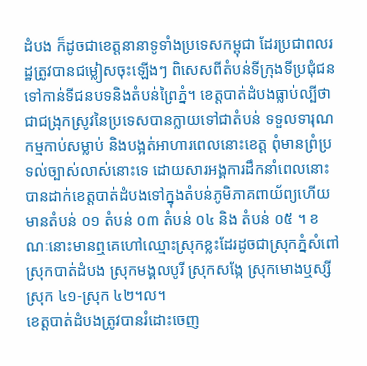ដំបង ក៏ដូចជាខេត្តនានាទូទាំងប្រទេសកម្ពុជា ដែរប្រជាពលរដ្ឋត្រូវបានជម្លៀសចុះឡើងៗ ពិសេសពីតំបន់ទីក្រុងទីប្រជុំជនទៅកាន់ទីជនបទនិងតំបន់ព្រៃភ្នំ។ ខេត្តបាត់ដំបងធ្លាប់ល្បីថា ជាជង្រុកស្រូវនៃប្រទេសបានក្លាយទៅជាតំបន់ ទទួលទារុណកម្មកាប់សម្លាប់ និងបង្អត់អាហារពេលនោះខេត្ត ពុំមានព្រំប្រទល់ច្បាស់លាស់នោះទេ ដោយសារអង្គការដឹកនាំពេលនោះបានដាក់ខេត្តបាត់ដំបងទៅក្នុងតំបន់ភូមិភាគពាយ័ព្យហើយមានតំបន់ ០១ តំបន់ ០៣ តំបន់ ០៤ និង តំបន់ ០៥ ។ ខណៈនោះមានឮគេហៅឈ្មោះស្រុកខ្លះដែរដូចជាស្រុកភ្នំសំពៅ ស្រុកបាត់ដំបង ស្រុកមង្គលបូរី ស្រុកសង្កែ ស្រុកមោងឬស្សី ស្រុក ៤១-ស្រុក ៤២។ល។
ខេត្តបាត់ដំបងត្រូវបានរំដោះចេញ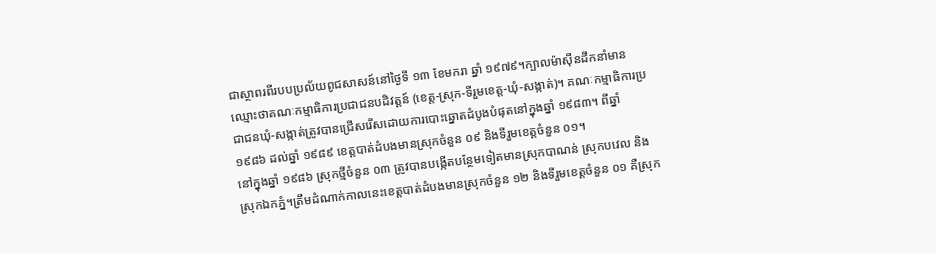ជាស្ថាពរពីរបបប្រល័យពូជសាសន៍នៅថ្ងៃទី ១៣ ខែមករា ឆ្នាំ ១៩៧៩។ក្បាលម៉ាស៊ីនដឹកនាំមានឈ្មោះថាគណៈកម្មាធិការប្រជាជនបដិវត្តន៍ (ខេត្ត-ស្រុក-ទីរួមខេត្ត-ឃុំ-សង្កាត់)។ គណៈកម្មាធិការប្រជាជនឃុំ-សង្កាត់ត្រូវបានជ្រើសរើសដោយការបោះឆ្នោតដំបូងបំផុតនៅក្នុងឆ្នាំ ១៩៨៣។ ពីឆ្នាំ ១៩៨៦ ដល់ឆ្នាំ ១៩៨៩ ខេត្តបាត់ដំបងមានស្រុកចំនួន ០៩ និងទីរួមខេត្តចំនួន ០១។
នៅក្នុងឆ្នាំ ១៩៨៦ ស្រុកថ្មីចំនួន ០៣ ត្រូវបានបង្កើតបន្ថែមទៀតមានស្រុកបាណន់ ស្រុកបវេល និង ស្រុកឯកភ្នំ។ត្រឹមដំណាក់កាលនេះខេត្តបាត់ដំបងមានស្រុកចំនួន ១២ និងទីរួមខេត្តចំនួន ០១ គឺស្រុក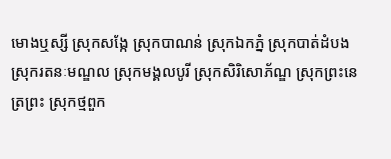មោងឬស្សី ស្រុកសង្កែ ស្រុកបាណន់ ស្រុកឯកភ្នំ ស្រុកបាត់ដំបង ស្រុករតនៈមណ្ឌល ស្រុកមង្គលបូរី ស្រុកសិរិសោភ័ណ្ឌ ស្រុកព្រះនេត្រព្រះ ស្រុកថ្មពួក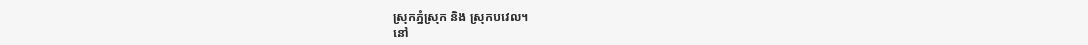ស្រុកភ្នំស្រុក និង ស្រុកបវេល។
នៅ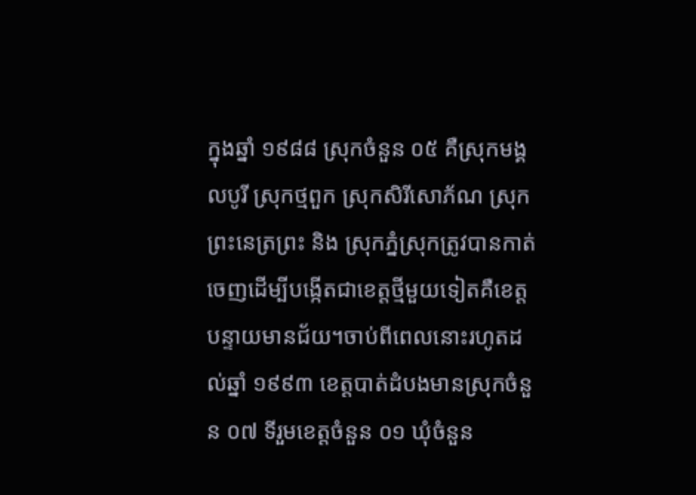ក្នុងឆ្នាំ ១៩៨៨ ស្រុកចំនួន ០៥ គឺស្រុកមង្គលបូរី ស្រុកថ្មពួក ស្រុកសិរីសោភ័ណ ស្រុកព្រះនេត្រព្រះ និង ស្រុកភ្នំស្រុកត្រូវបានកាត់ចេញដើម្បីបង្កើតជាខេត្តថ្មីមួយទៀតគឺខេត្តបន្ទាយមានជ័យ។ចាប់ពីពេលនោះរហូតដល់ឆ្នាំ ១៩៩៣ ខេត្តបាត់ដំបងមានស្រុកចំនួន ០៧ ទីរួមខេត្តចំនួន ០១ ឃុំចំនួន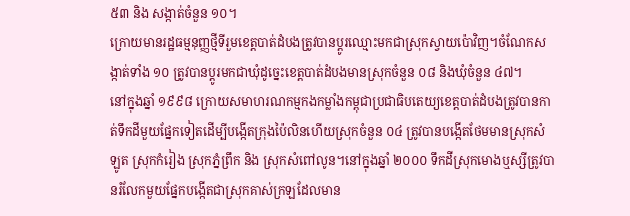៥៣ និង សង្កាត់ចំនួន ១០។
ក្រោយមានរដ្ឋធម្មនុញ្ញថ្មីទីរួមខេត្តបាត់ដំបងត្រូវបានប្តូរឈ្មោះមកជាស្រុកស្វាយប៉ោវិញ។ចំណែកសង្កាត់ទាំង ១០ ត្រូវបានប្តូរមកជាឃុំដូច្នេះខេត្តបាត់ដំបងមានស្រុកចំនួន ០៨ និងឃុំចំនួន ៤៧។
នៅក្នុងឆ្នាំ ១៩៩៨ ក្រោយសមាហរណកម្មកងកម្លាំងកម្ពុជាប្រជាធិបតេយ្យខេត្តបាត់ដំបងត្រូវបានកាត់ទឹកដីមួយផ្នែកទៀតដើម្បីបង្កើតក្រុងប៉ៃលិនហើយស្រុកចំនួន ០៤ ត្រូវបានបង្កើតថែមមានស្រុកសំឡូត ស្រុកកំរៀង ស្រុកភ្នំព្រឹក និង ស្រុកសំពៅលូន។នៅក្នុងឆ្នាំ ២០០០ ទឹកដីស្រុកមោងឬស្សីត្រូវបានរំលែកមួយផ្នែកបង្កើតជាស្រុកគាស់ក្រឡដែលមាន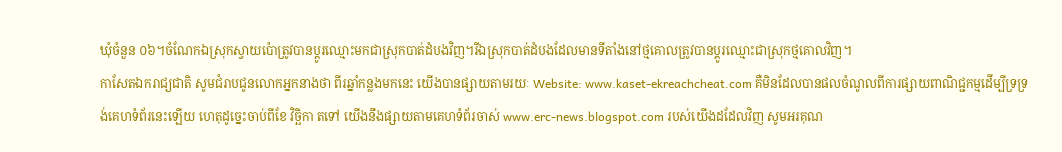ឃុំចំនួន ០៦។ចំណែកឯស្រុកស្វាយប៉ោត្រូវបានប្តូរឈ្មោះមកជាស្រុកបាត់ដំបងវិញ។រីឯស្រុកបាត់ដំបងដែលមានទីតាំងនៅថ្មគោលត្រូវបានប្តូរឈ្មោះជាស្រុកថ្មគោលវិញ។
កាសែតឯករាជ្យជាតិ សូមជំរាបជូនលោកអ្នកនាងថា ពីរឆ្នាំកន្លងមកនេះ យើងបានផ្សាយតាមរយៈ Website: www.kaset-ekreachcheat.com គឺមិនដែលបានផលចំណូលពីការផ្សាយពាណិជ្ជកម្មដើម្បីទ្រទ្រង់គេហទំព័រនេះឡើយ ហេតុដូច្នេះចាប់ពីខែ វិច្ឆិកា តទៅ យើងនឹងផ្សាយតាមគេហទំព័រចាស់ www.erc-news.blogspot.com របស់យើងដដែលវិញ សូមអរគុណ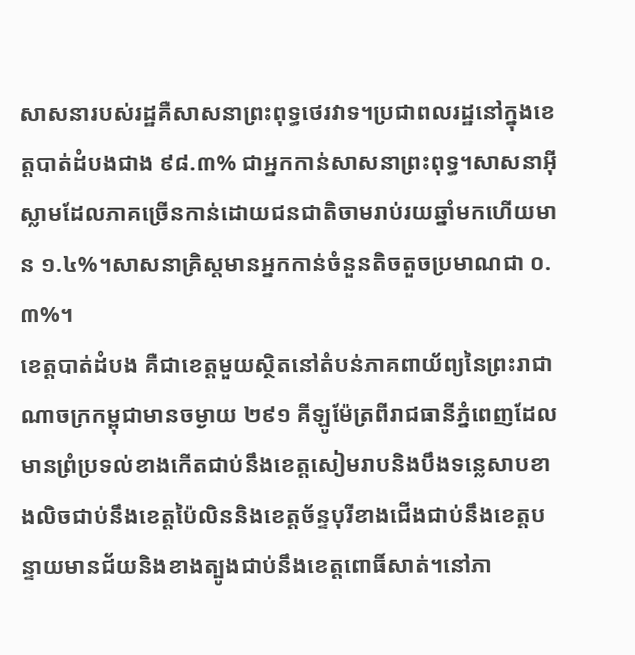សាសនារបស់រដ្ឋគឺសាសនាព្រះពុទ្ធថេរវាទ។ប្រជាពលរដ្ឋនៅក្នុងខេត្តបាត់ដំបងជាង ៩៨.៣% ជាអ្នកកាន់សាសនាព្រះពុទ្ធ។សាសនាអុីស្លាមដែលភាគច្រើនកាន់ដោយជនជាតិចាមរាប់រយឆ្នាំមកហើយមាន ១.៤%។សាសនាគ្រិស្តមានអ្នកកាន់ចំនួនតិចតួចប្រមាណជា ០.៣%។
ខេត្តបាត់ដំបង គឺជាខេត្តមួយស្ថិតនៅតំបន់ភាគពាយ័ព្យនៃព្រះរាជាណាចក្រកម្ពុជាមានចម្ងាយ ២៩១ គីឡូម៉ែត្រពីរាជធានីភ្នំពេញដែលមានព្រំប្រទល់ខាងកើតជាប់នឹងខេត្តសៀមរាបនិងបឹងទន្លេសាបខាងលិចជាប់នឹងខេត្តប៉ៃលិននិងខេត្តច័ន្ទបុរីខាងជើងជាប់នឹងខេត្តបន្ទាយមានជ័យនិងខាងត្បូងជាប់នឹងខេត្តពោធិ៍សាត់។នៅភា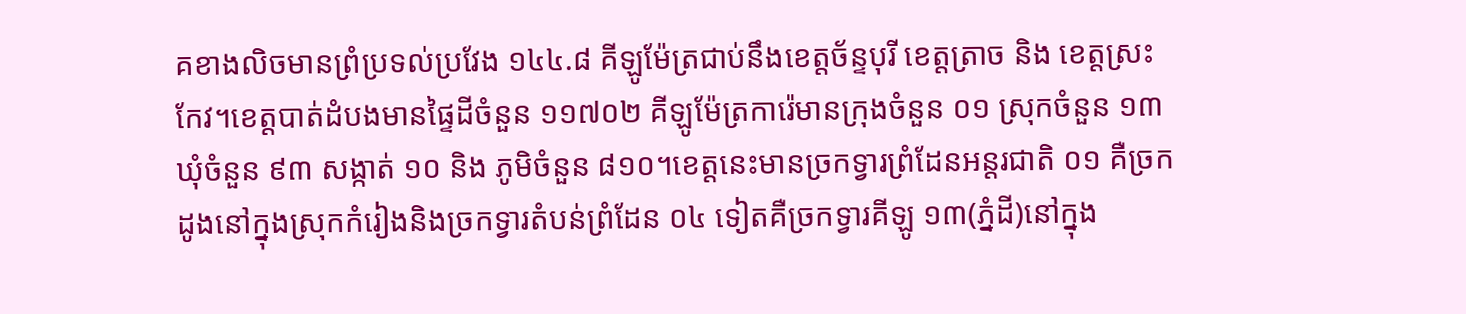គខាងលិចមានព្រំប្រទល់ប្រវែង ១៤៤.៨ គីឡូម៉ែត្រជាប់នឹងខេត្តច័ន្ទបុរី ខេត្តត្រាច និង ខេត្តស្រះកែវ។ខេត្តបាត់ដំបងមានផ្ទៃដីចំនួន ១១៧០២ គីឡូម៉ែត្រការ៉េមានក្រុងចំនួន ០១ ស្រុកចំនួន ១៣ ឃុំចំនួន ៩៣ សង្កាត់ ១០ និង ភូមិចំនួន ៨១០។ខេត្តនេះមានច្រកទ្វារព្រំដែនអន្តរជាតិ ០១ គឺច្រកដូងនៅក្នុងស្រុកកំរៀងនិងច្រកទ្វារតំបន់ព្រំដែន ០៤ ទៀតគឺច្រកទ្វារគីឡូ ១៣(ភ្នំដី)នៅក្នុង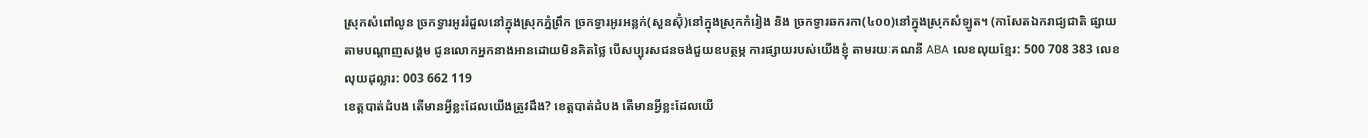ស្រុកសំពៅលូន ច្រកទ្វារអូររំដួលនៅក្នុងស្រុកភ្នំព្រឹក ច្រកទ្វារអូរអន្លក់(សួនស៊ុំ)នៅក្នុងស្រុកកំរៀង និង ច្រកទ្វារឆករកា(៤០០)នៅក្នុងស្រុកសំឡូត។ (កាសែតឯករាជ្យជាតិ ផ្សាយតាមបណ្តាញសង្គម ជូនលោកអ្នកនាងអានដោយមិនគិតថ្លៃ បើសប្បុរសជនចង់ជួយឧបត្ថម្ភ ការផ្សាយរបស់យើងខ្ញុំ តាមរយៈគណនី ABA លេខលុយខ្មែរ: 500 708 383 លេខលុយដុល្លារ: 003 662 119
ខេត្តបាត់ដំបង តើមានអ្វីខ្លះដែលយើងត្រូវដឹង? ខេត្តបាត់ដំបង តើមានអ្វីខ្លះដែលយើ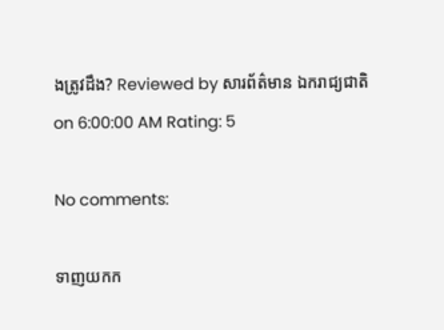ងត្រូវដឹង? Reviewed by សារព័ត៌មាន ឯករាជ្យជាតិ on 6:00:00 AM Rating: 5

No comments:

ទាញយកក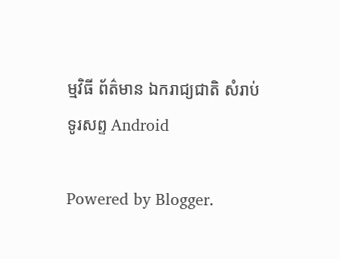ម្មវិធី ព័ត៌មាន ឯករាជ្យជាតិ សំរាប់ទូរសព្ទ Android

Powered by Blogger.